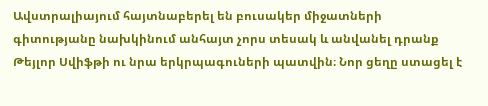Ավստրալիայում հայտնաբերել են բուսակեր միջատների գիտությանը նախկինում անհայտ չորս տեսակ և անվանել դրանք Թեյլոր Սվիֆթի ու նրա երկրպագուների պատվին։ Նոր ցեղը ստացել է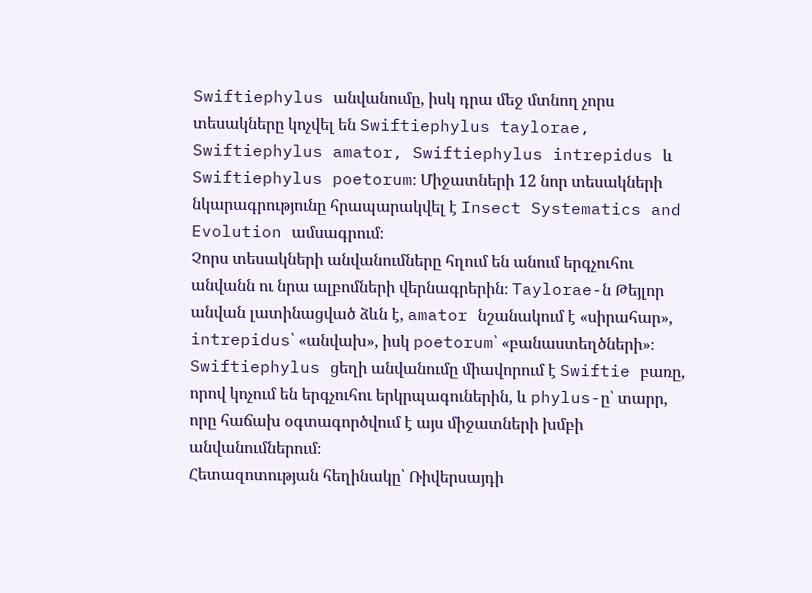Swiftiephylus անվանումը, իսկ դրա մեջ մտնող չորս տեսակները կոչվել են Swiftiephylus taylorae, Swiftiephylus amator, Swiftiephylus intrepidus և Swiftiephylus poetorum։ Միջատների 12 նոր տեսակների նկարագրությունը հրապարակվել է Insect Systematics and Evolution ամսագրում։
Չորս տեսակների անվանումները հղում են անում երգչուհու անվանն ու նրա ալբոմների վերնագրերին։ Taylorae-ն Թեյլոր անվան լատինացված ձևն է, amator նշանակում է «սիրահար», intrepidus՝ «անվախ», իսկ poetorum՝ «բանաստեղծների»։ Swiftiephylus ցեղի անվանումը միավորում է Swiftie բառը, որով կոչում են երգչուհու երկրպագուներին, և phylus-ը՝ տարր, որը հաճախ օգտագործվում է այս միջատների խմբի անվանումներում։
Հետազոտության հեղինակը՝ Ռիվերսայդի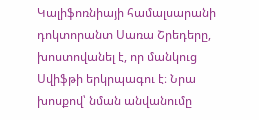Կալիֆոռնիայի համալսարանի դոկտորանտ Սառա Շրեդերը, խոստովանել է, որ մանկուց Սվիֆթի երկրպագու է։ Նրա խոսքով՝ նման անվանումը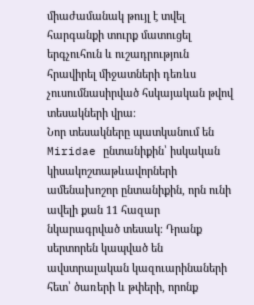միաժամանակ թույլ է տվել հարգանքի տուրք մատուցել երգչուհուն և ուշադրություն հրավիրել միջատների դեռևս չուսումնասիրված հսկայական թվով տեսակների վրա։
Նոր տեսակները պատկանում են Miridae ընտանիքին՝ իսկական կիսակոշտաթևավորների ամենախոշոր ընտանիքին, որն ունի ավելի քան 11 հազար նկարագրված տեսակ։ Դրանք սերտորեն կապված են ավստրալական կազուարինաների հետ՝ ծառերի և թփերի, որոնք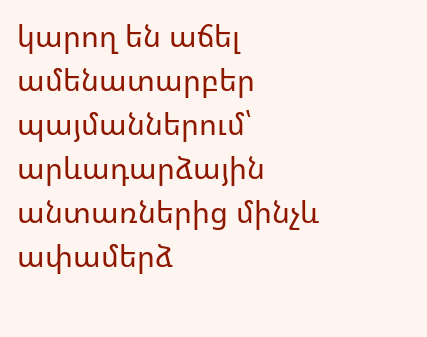կարող են աճել ամենատարբեր պայմաններում՝ արևադարձային անտառներից մինչև ափամերձ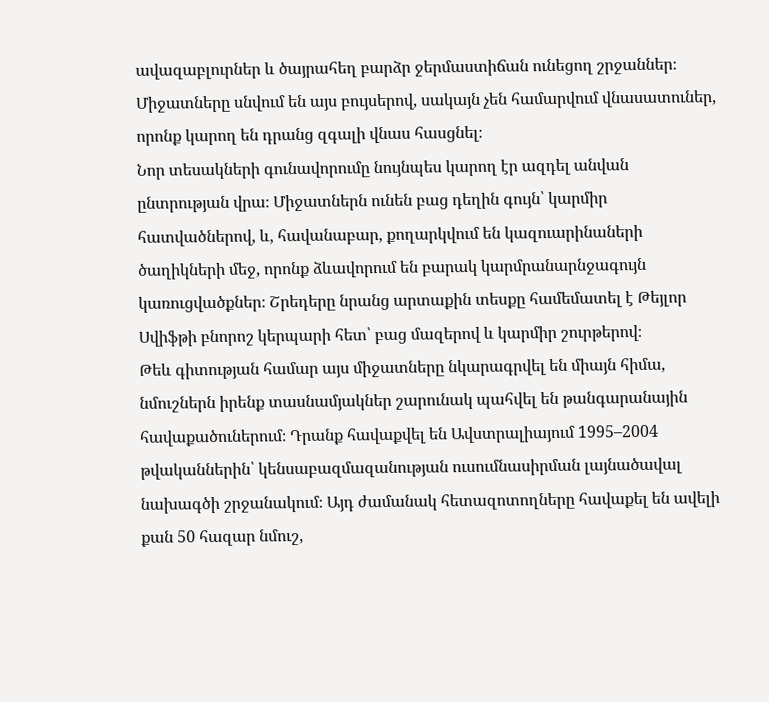ավազաբլուրներ և ծայրահեղ բարձր ջերմաստիճան ունեցող շրջաններ։ Միջատները սնվում են այս բույսերով, սակայն չեն համարվում վնասատուներ, որոնք կարող են դրանց զգալի վնաս հասցնել։
Նոր տեսակների գունավորումը նույնպես կարող էր ազդել անվան ընտրության վրա։ Միջատներն ունեն բաց դեղին գույն՝ կարմիր հատվածներով, և, հավանաբար, քողարկվում են կազուարինաների ծաղիկների մեջ, որոնք ձևավորում են բարակ կարմրանարնջագույն կառուցվածքներ։ Շրեդերը նրանց արտաքին տեսքը համեմատել է Թեյլոր Սվիֆթի բնորոշ կերպարի հետ՝ բաց մազերով և կարմիր շուրթերով։
Թեև գիտության համար այս միջատները նկարագրվել են միայն հիմա, նմուշներն իրենք տասնամյակներ շարունակ պահվել են թանգարանային հավաքածուներում։ Դրանք հավաքվել են Ավստրալիայում 1995–2004 թվականներին՝ կենսաբազմազանության ուսումնասիրման լայնածավալ նախագծի շրջանակում։ Այդ ժամանակ հետազոտողները հավաքել են ավելի քան 50 հազար նմուշ,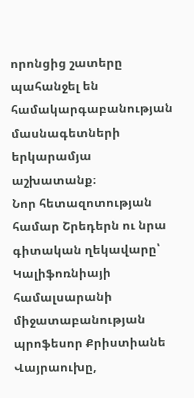որոնցից շատերը պահանջել են համակարգաբանության մասնագետների երկարամյա աշխատանք։
Նոր հետազոտության համար Շրեդերն ու նրա գիտական ղեկավարը՝ Կալիֆոռնիայի համալսարանի միջատաբանության պրոֆեսոր Քրիստիանե Վայրաուխը,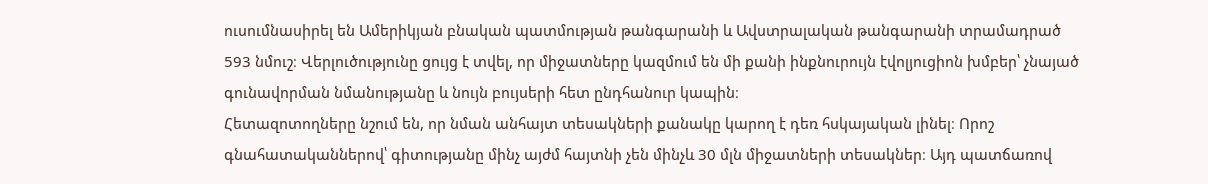ուսումնասիրել են Ամերիկյան բնական պատմության թանգարանի և Ավստրալական թանգարանի տրամադրած 593 նմուշ։ Վերլուծությունը ցույց է տվել, որ միջատները կազմում են մի քանի ինքնուրույն էվոլյուցիոն խմբեր՝ չնայած գունավորման նմանությանը և նույն բույսերի հետ ընդհանուր կապին։
Հետազոտողները նշում են, որ նման անհայտ տեսակների քանակը կարող է դեռ հսկայական լինել։ Որոշ գնահատականներով՝ գիտությանը մինչ այժմ հայտնի չեն մինչև 30 մլն միջատների տեսակներ։ Այդ պատճառով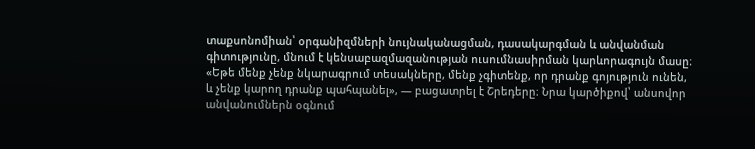տաքսոնոմիան՝ օրգանիզմների նույնականացման, դասակարգման և անվանման գիտությունը, մնում է կենսաբազմազանության ուսումնասիրման կարևորագույն մասը։
«Եթե մենք չենք նկարագրում տեսակները, մենք չգիտենք, որ դրանք գոյություն ունեն, և չենք կարող դրանք պահպանել», — բացատրել է Շրեդերը։ Նրա կարծիքով՝ անսովոր անվանումներն օգնում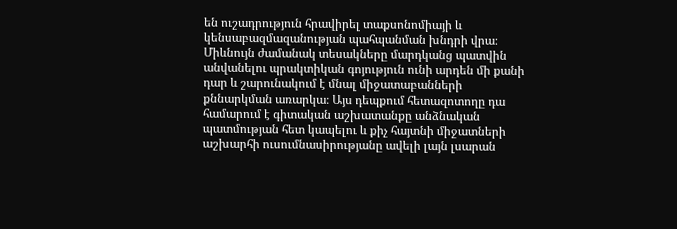են ուշադրություն հրավիրել տաքսոնոմիայի և կենսաբազմազանության պահպանման խնդրի վրա։
Միևնույն ժամանակ տեսակները մարդկանց պատվին անվանելու պրակտիկան գոյություն ունի արդեն մի քանի դար և շարունակում է մնալ միջատաբանների քննարկման առարկա։ Այս դեպքում հետազոտողը դա համարում է գիտական աշխատանքը անձնական պատմության հետ կապելու և քիչ հայտնի միջատների աշխարհի ուսումնասիրությանը ավելի լայն լսարան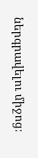ներգրավելու միջոց։